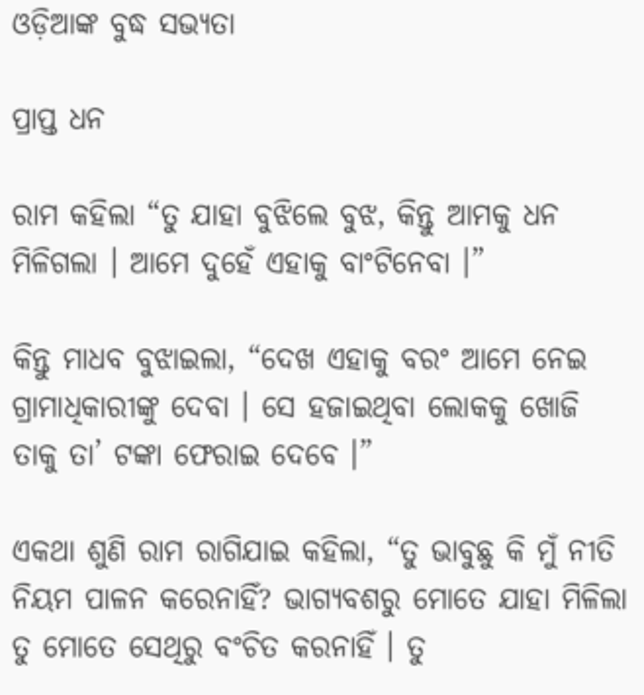ଓଡ଼ିଆଙ୍କ ବୁଦ୍ଧ ସଭ୍ୟତା

ପ୍ରାପ୍ତ ଧନ

ରାମ କହିଲା “ତୁ ଯାହା ବୁଝିଲେ ବୁଝ, କିନ୍ତୁ ଆମକୁ ଧନ ମିଳିଗଲା । ଆମେ ଦୁହେଁ ଏହାକୁ ବାଂଟିନେବା ।”

କିନ୍ତୁ ମାଧବ ବୁଝାଇଲା, “ଦେଖ ଏହାକୁ ବରଂ ଆମେ ନେଇ ଗ୍ରାମାଧିକାରୀଙ୍କୁ ଦେବା । ସେ ହଜାଇଥିବା ଲୋକକୁ ଖୋଜି ତାକୁ ତା’ ଟଙ୍କା ଫେରାଇ ଦେବେ ।”

ଏକଥା ଶୁଣି ରାମ ରାଗିଯାଇ କହିଲା, “ତୁ ଭାବୁଛୁ କି ମୁଁ ନୀତି ନିୟମ ପାଳନ କରେନାହିଁ? ଭାଗ୍ୟବଶରୁ ମୋତେ ଯାହା ମିଳିଲା ତୁ ମୋତେ ସେଥିରୁ ବଂଚିତ କରନାହିଁ । ତୁ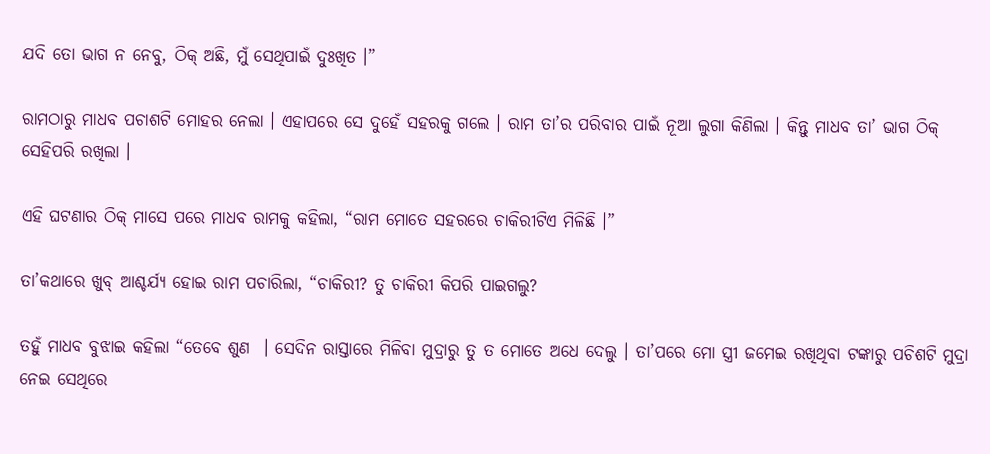ଯଦି ତୋ ଭାଗ ନ ନେବୁ, ଠିକ୍ ଅଛି, ମୁଁ ସେଥିପାଇଁ ଦୁଃଖିତ ।”

ରାମଠାରୁ ମାଧବ ପଚାଶଟି ମୋହର ନେଲା । ଏହାପରେ ସେ ଦୁହେଁ ସହରକୁ ଗଲେ । ରାମ ତା’ର ପରିବାର ପାଇଁ ନୂଆ ଲୁଗା କିଣିଲା । କିନ୍ତୁ ମାଧବ ତା’ ଭାଗ ଠିକ୍ ସେହିପରି ରଖିଲା ।

ଏହି ଘଟଣାର ଠିକ୍ ମାସେ ପରେ ମାଧବ ରାମକୁ କହିଲା, “ରାମ ମୋତେ ସହରରେ ଚାକିରୀଟିଏ ମିଳିଛି ।”

ତା’କଥାରେ ଖୁବ୍ ଆଶ୍ଚର୍ଯ୍ୟ ହୋଇ ରାମ ପଚାରିଲା, “ଚାକିରୀ? ତୁ ଚାକିରୀ କିପରି ପାଇଗଲୁ?

ତହୁଁ ମାଧବ ବୁଝାଇ କହିଲା “ତେବେ ଶୁଣ  । ସେଦିନ ରାସ୍ତାରେ ମିଳିବା ମୁଦ୍ରାରୁ ତୁ ତ ମୋତେ ଅଧେ ଦେଲୁ । ତା’ପରେ ମୋ ସ୍ତ୍ରୀ ଜମେଇ ରଖିଥିବା ଟଙ୍କାରୁ ପଚିଶଟି ମୁଦ୍ରା ନେଇ ସେଥିରେ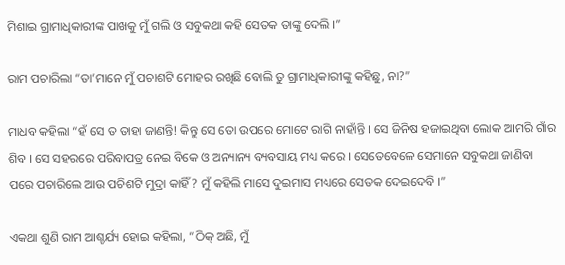ମିଶାଇ ଗ୍ରାମାଧିକାରୀଙ୍କ ପାଖକୁ ମୁଁ ଗଲି ଓ ସବୁକଥା କହି ସେତକ ତାଙ୍କୁ ଦେଲି ।”

ରାମ ପଚାରିଲା “ତା’ମାନେ ମୁଁ ପଚାଶଟି ମୋହର ରଖିଛି ବୋଲି ତୁ ଗ୍ରାମାଧିକାରୀଙ୍କୁ କହିଛୁ, ନା?”

ମାଧବ କହିଲା “ହଁ ସେ ତ ତାହା ଜାଣନ୍ତି! କିନ୍ତୁ ସେ ତୋ ଉପରେ ମୋଟେ ରାଗି ନାହାଁନ୍ତି । ସେ ଜିନିଷ ହଜାଇଥିବା ଲୋକ ଆମରି ଗାଁର ଶିବ । ସେ ସହରରେ ପରିବାପତ୍ର ନେଇ ବିକେ ଓ ଅନ୍ୟାନ୍ୟ ବ୍ୟବସାୟ ମଧ୍ୟ କରେ । ସେତେବେଳେ ସେମାନେ ସବୁକଥା ଜାଣିବା ପରେ ପଚାରିଲେ ଆଉ ପଚିଶଟି ମୁଦ୍ରା କାହିଁ? ମୁଁ କହିଲି ମାସେ ଦୁଇମାସ ମଧ୍ୟରେ ସେତକ ଦେଇଦେବି ।”

ଏକଥା ଶୁଣି ରାମ ଆଶ୍ଚର୍ଯ୍ୟ ହୋଇ କହିଲା, “ଠିକ୍ ଅଛି, ମୁଁ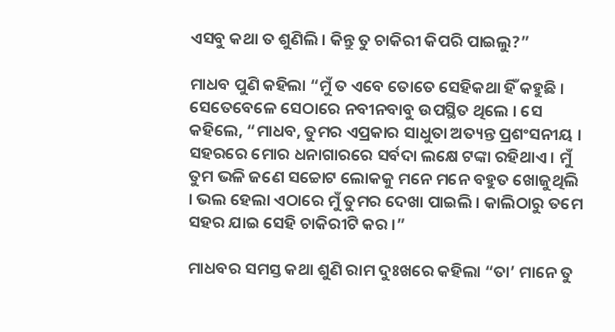ଏସବୁ କଥା ତ ଶୁଣିଲି । କିନ୍ତୁ ତୁ ଚାକିରୀ କିପରି ପାଇଲୁ?”

ମାଧବ ପୁଣି କହିଲା “ମୁଁ ତ ଏବେ ତୋତେ ସେହିକଥା ହିଁ କହୁଛି । ସେତେବେଳେ ସେଠାରେ ନବୀନବାବୁ ଉପସ୍ଥିତ ଥିଲେ । ସେ କହିଲେ, “ମାଧବ, ତୁମର ଏପ୍ରକାର ସାଧୁତା ଅତ୍ୟନ୍ତ ପ୍ରଶଂସନୀୟ । ସହରରେ ମୋର ଧନାଗାରରେ ସର୍ବଦା ଲକ୍ଷେ ଟଙ୍କା ରହିଥାଏ । ମୁଁ ତୁମ ଭଳି ଜଣେ ସଚ୍ଚୋଟ ଲୋକକୁ ମନେ ମନେ ବହୁତ ଖୋଜୁଥିଲି । ଭଲ ହେଲା ଏଠାରେ ମୁଁ ତୁମର ଦେଖା ପାଇଲି । କାଲିଠାରୁ ତମେ ସହର ଯାଇ ସେହି ଚାକିରୀଟି କର ।”

ମାଧବର ସମସ୍ତ କଥା ଶୁଣି ରାମ ଦୁଃଖରେ କହିଲା “ତା’ ମାନେ ତୁ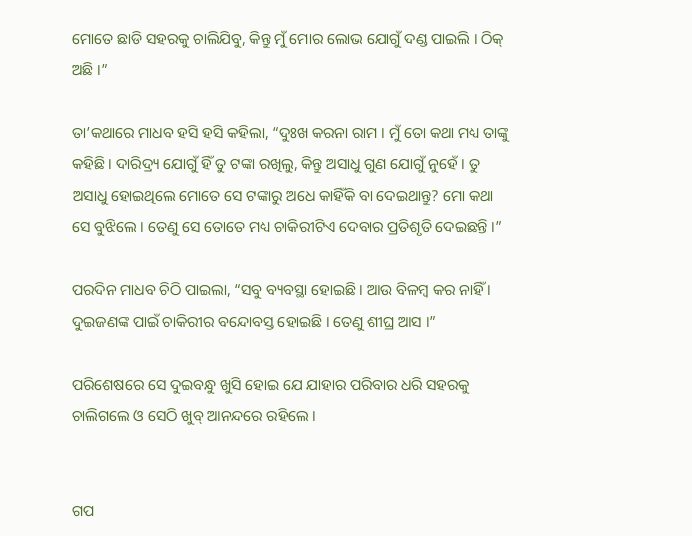ମୋତେ ଛାଡି ସହରକୁ ଚାଲିଯିବୁ, କିନ୍ତୁ ମୁଁ ମୋର ଲୋଭ ଯୋଗୁଁ ଦଣ୍ଡ ପାଇଲି । ଠିକ୍ ଅଛି ।”

ତା’କଥାରେ ମାଧବ ହସି ହସି କହିଲା, “ଦୁଃଖ କରନା ରାମ । ମୁଁ ତୋ କଥା ମଧ୍ୟ ତାଙ୍କୁ କହିଛି । ଦାରିଦ୍ର୍ୟ ଯୋଗୁଁ ହିଁ ତୁ ଟଙ୍କା ରଖିଲୁ, କିନ୍ତୁ ଅସାଧୁ ଗୁଣ ଯୋଗୁଁ ନୁହେଁ । ତୁ ଅସାଧୁ ହୋଇଥିଲେ ମୋତେ ସେ ଟଙ୍କାରୁ ଅଧେ କାହିଁକି ବା ଦେଇଥାନ୍ତୁ? ମୋ କଥା ସେ ବୁଝିଲେ । ତେଣୁ ସେ ତୋତେ ମଧ୍ୟ ଚାକିରୀଟିଏ ଦେବାର ପ୍ରତିଶୃତି ଦେଇଛନ୍ତି ।”

ପରଦିନ ମାଧବ ଚିଠି ପାଇଲା, “ସବୁ ବ୍ୟବସ୍ଥା ହୋଇଛି । ଆଉ ବିଳମ୍ବ କର ନାହିଁ । ଦୁଇଜଣଙ୍କ ପାଇଁ ଚାକିରୀର ବନ୍ଦୋବସ୍ତ ହୋଇଛି । ତେଣୁ ଶୀଘ୍ର ଆସ ।”

ପରିଶେଷରେ ସେ ଦୁଇବନ୍ଧୁ ଖୁସି ହୋଇ ଯେ ଯାହାର ପରିବାର ଧରି ସହରକୁ ଚାଲିଗଲେ ଓ ସେଠି ଖୁବ୍ ଆନନ୍ଦରେ ରହିଲେ ।


ଗପ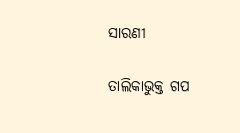ସାରଣୀ

ତାଲିକାଭୁକ୍ତ ଗପ